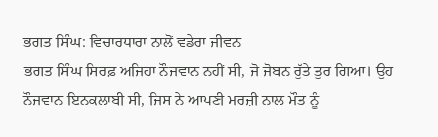ਭਗਤ ਸਿੰਘ: ਵਿਚਾਰਧਾਰਾ ਨਾਲੋਂ ਵਡੇਰਾ ਜੀਵਨ
ਭਗਤ ਸਿੰਘ ਸਿਰਫ਼ ਅਜਿਹਾ ਨੌਜਵਾਨ ਨਹੀਂ ਸੀ, ਜੋ ਜੋਬਨ ਰੁੱਤੇ ਤੁਰ ਗਿਆ। ਉਹ ਨੌਜਵਾਨ ਇਨਕਲਾਬੀ ਸੀ, ਜਿਸ ਨੇ ਆਪਣੀ ਮਰਜ਼ੀ ਨਾਲ ਮੌਤ ਨੂੰ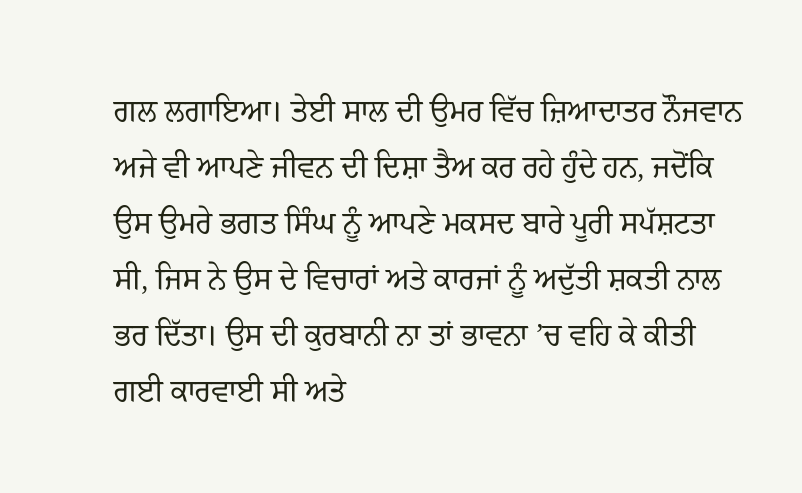ਗਲ ਲਗਾਇਆ। ਤੇਈ ਸਾਲ ਦੀ ਉਮਰ ਵਿੱਚ ਜ਼ਿਆਦਾਤਰ ਨੌਜਵਾਨ ਅਜੇ ਵੀ ਆਪਣੇ ਜੀਵਨ ਦੀ ਦਿਸ਼ਾ ਤੈਅ ਕਰ ਰਹੇ ਹੁੰਦੇ ਹਨ, ਜਦੋਂਕਿ ਉਸ ਉਮਰੇ ਭਗਤ ਸਿੰਘ ਨੂੰ ਆਪਣੇ ਮਕਸਦ ਬਾਰੇ ਪੂਰੀ ਸਪੱਸ਼ਟਤਾ ਸੀ, ਜਿਸ ਨੇ ਉਸ ਦੇ ਵਿਚਾਰਾਂ ਅਤੇ ਕਾਰਜਾਂ ਨੂੰ ਅਦੁੱਤੀ ਸ਼ਕਤੀ ਨਾਲ ਭਰ ਦਿੱਤਾ। ਉਸ ਦੀ ਕੁਰਬਾਨੀ ਨਾ ਤਾਂ ਭਾਵਨਾ ’ਚ ਵਹਿ ਕੇ ਕੀਤੀ ਗਈ ਕਾਰਵਾਈ ਸੀ ਅਤੇ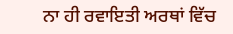ਨਾ ਹੀ ਰਵਾਇਤੀ ਅਰਥਾਂ ਵਿੱਚ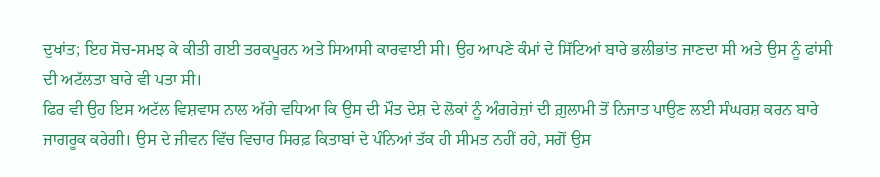ਦੁਖਾਂਤ; ਇਹ ਸੋਚ-ਸਮਝ ਕੇ ਕੀਤੀ ਗਈ ਤਰਕਪੂਰਨ ਅਤੇ ਸਿਆਸੀ ਕਾਰਵਾਈ ਸੀ। ਉਹ ਆਪਣੇ ਕੰਮਾਂ ਦੇ ਸਿੱਟਿਆਂ ਬਾਰੇ ਭਲੀਭਾਂਤ ਜਾਣਦਾ ਸੀ ਅਤੇ ਉਸ ਨੂੰ ਫਾਂਸੀ ਦੀ ਅਟੱਲਤਾ ਬਾਰੇ ਵੀ ਪਤਾ ਸੀ।
ਫਿਰ ਵੀ ਉਹ ਇਸ ਅਟੱਲ ਵਿਸ਼ਵਾਸ ਨਾਲ ਅੱਗੇ ਵਧਿਆ ਕਿ ਉਸ ਦੀ ਮੌਤ ਦੇਸ਼ ਦੇ ਲੋਕਾਂ ਨੂੰ ਅੰਗਰੇਜ਼ਾਂ ਦੀ ਗ਼ੁਲਾਮੀ ਤੋਂ ਨਿਜਾਤ ਪਾਉਣ ਲਈ ਸੰਘਰਸ਼ ਕਰਨ ਬਾਰੇ ਜਾਗਰੂਕ ਕਰੇਗੀ। ਉਸ ਦੇ ਜੀਵਨ ਵਿੱਚ ਵਿਚਾਰ ਸਿਰਫ਼ ਕਿਤਾਬਾਂ ਦੇ ਪੰਨਿਆਂ ਤੱਕ ਹੀ ਸੀਮਤ ਨਹੀਂ ਰਹੇ, ਸਗੋਂ ਉਸ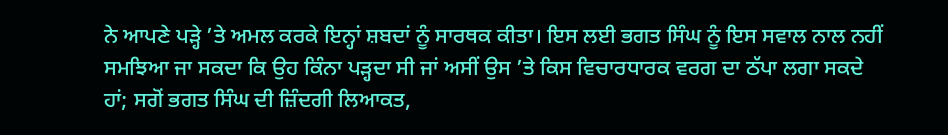ਨੇ ਆਪਣੇ ਪੜ੍ਹੇ ’ਤੇ ਅਮਲ ਕਰਕੇ ਇਨ੍ਹਾਂ ਸ਼ਬਦਾਂ ਨੂੰ ਸਾਰਥਕ ਕੀਤਾ। ਇਸ ਲਈ ਭਗਤ ਸਿੰਘ ਨੂੰ ਇਸ ਸਵਾਲ ਨਾਲ ਨਹੀਂ ਸਮਝਿਆ ਜਾ ਸਕਦਾ ਕਿ ਉਹ ਕਿੰਨਾ ਪੜ੍ਹਦਾ ਸੀ ਜਾਂ ਅਸੀਂ ਉਸ ’ਤੇ ਕਿਸ ਵਿਚਾਰਧਾਰਕ ਵਰਗ ਦਾ ਠੱਪਾ ਲਗਾ ਸਕਦੇ ਹਾਂ; ਸਗੋਂ ਭਗਤ ਸਿੰਘ ਦੀ ਜ਼ਿੰਦਗੀ ਲਿਆਕਤ,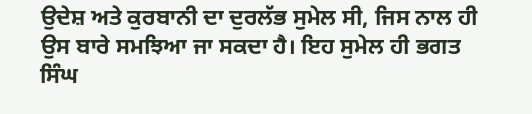ਉਦੇਸ਼ ਅਤੇ ਕੁਰਬਾਨੀ ਦਾ ਦੁਰਲੱਭ ਸੁਮੇਲ ਸੀ, ਜਿਸ ਨਾਲ ਹੀ ਉਸ ਬਾਰੇ ਸਮਝਿਆ ਜਾ ਸਕਦਾ ਹੈ। ਇਹ ਸੁਮੇਲ ਹੀ ਭਗਤ ਸਿੰਘ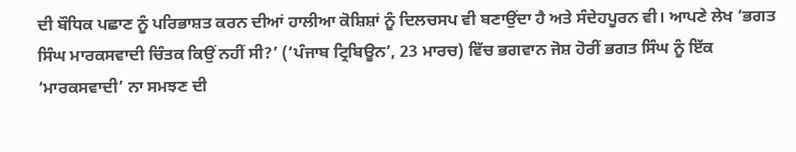ਦੀ ਬੌਧਿਕ ਪਛਾਣ ਨੂੰ ਪਰਿਭਾਸ਼ਤ ਕਰਨ ਦੀਆਂ ਹਾਲੀਆ ਕੋਸ਼ਿਸ਼ਾਂ ਨੂੰ ਦਿਲਚਸਪ ਵੀ ਬਣਾਉਂਦਾ ਹੈ ਅਤੇ ਸੰਦੇਹਪੂਰਨ ਵੀ। ਆਪਣੇ ਲੇਖ ‘ਭਗਤ ਸਿੰਘ ਮਾਰਕਸਵਾਦੀ ਚਿੰਤਕ ਕਿਉਂ ਨਹੀਂ ਸੀ?’ (‘ਪੰਜਾਬ ਟ੍ਰਿਬਿਊਨ’, 23 ਮਾਰਚ) ਵਿੱਚ ਭਗਵਾਨ ਜੋਸ਼ ਹੋਰੀਂ ਭਗਤ ਸਿੰਘ ਨੂੰ ਇੱਕ ‘ਮਾਰਕਸਵਾਦੀ’ ਨਾ ਸਮਝਣ ਦੀ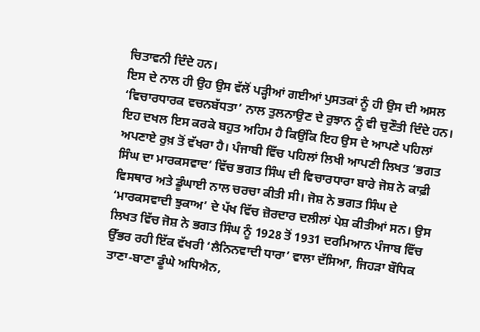ਚਿਤਾਵਨੀ ਦਿੰਦੇ ਹਨ।
ਇਸ ਦੇ ਨਾਲ ਹੀ ਉਹ ਉਸ ਵੱਲੋਂ ਪੜ੍ਹੀਆਂ ਗਈਆਂ ਪੁਸਤਕਾਂ ਨੂੰ ਹੀ ਉਸ ਦੀ ਅਸਲ ‘ਵਿਚਾਰਧਾਰਕ ਵਚਨਬੱਧਤਾ’ ਨਾਲ ਤੁਲਨਾਉਣ ਦੇ ਰੁਝਾਨ ਨੂੰ ਵੀ ਚੁਣੌਤੀ ਦਿੰਦੇ ਹਨ। ਇਹ ਦਖਲ ਇਸ ਕਰਕੇ ਬਹੁਤ ਅਹਿਮ ਹੈ ਕਿਉਂਕਿ ਇਹ ਉਸ ਦੇ ਆਪਣੇ ਪਹਿਲਾਂ ਅਪਣਾਏ ਰੁਖ਼ ਤੋਂ ਵੱਖਰਾ ਹੈ। ਪੰਜਾਬੀ ਵਿੱਚ ਪਹਿਲਾਂ ਲਿਖੀ ਆਪਣੀ ਲਿਖਤ ‘ਭਗਤ ਸਿੰਘ ਦਾ ਮਾਰਕਸਵਾਦ’ ਵਿੱਚ ਭਗਤ ਸਿੰਘ ਦੀ ਵਿਚਾਰਧਾਰਾ ਬਾਰੇ ਜੋਸ਼ ਨੇ ਕਾਫ਼ੀ ਵਿਸਥਾਰ ਅਤੇ ਡੂੰਘਾਈ ਨਾਲ ਚਰਚਾ ਕੀਤੀ ਸੀ। ਜੋਸ਼ ਨੇ ਭਗਤ ਸਿੰਘ ਦੇ ‘ਮਾਰਕਸਵਾਦੀ ਝੁਕਾਅ’ ਦੇ ਪੱਖ ਵਿੱਚ ਜ਼ੋਰਦਾਰ ਦਲੀਲਾਂ ਪੇਸ਼ ਕੀਤੀਆਂ ਸਨ। ਉਸ ਲਿਖਤ ਵਿੱਚ ਜੋਸ਼ ਨੇ ਭਗਤ ਸਿੰਘ ਨੂੰ 1928 ਤੋਂ 1931 ਦਰਮਿਆਨ ਪੰਜਾਬ ਵਿੱਚ ਉੱਭਰ ਰਹੀ ਇੱਕ ਵੱਖਰੀ ‘ਲੈਨਿਨਵਾਦੀ ਧਾਰਾ’ ਵਾਲਾ ਦੱਸਿਆ, ਜਿਹੜਾ ਬੌਧਿਕ ਤਾਣਾ-ਬਾਣਾ ਡੂੰਘੇ ਅਧਿਐਨ,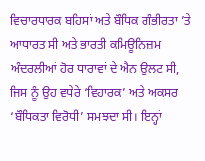ਵਿਚਾਰਧਾਰਕ ਬਹਿਸਾਂ ਅਤੇ ਬੌਧਿਕ ਗੰਭੀਰਤਾ ’ਤੇ ਆਧਾਰਤ ਸੀ ਅਤੇ ਭਾਰਤੀ ਕਮਿਊਨਿਜ਼ਮ ਅੰਦਰਲੀਆਂ ਹੋਰ ਧਾਰਾਵਾਂ ਦੇ ਐਨ ਉਲਟ ਸੀ, ਜਿਸ ਨੂੰ ਉਹ ਵਧੇਰੇ ‘ਵਿਹਾਰਕ’ ਅਤੇ ਅਕਸਰ ‘ਬੌਧਿਕਤਾ ਵਿਰੋਧੀ’ ਸਮਝਦਾ ਸੀ। ਇਨ੍ਹਾਂ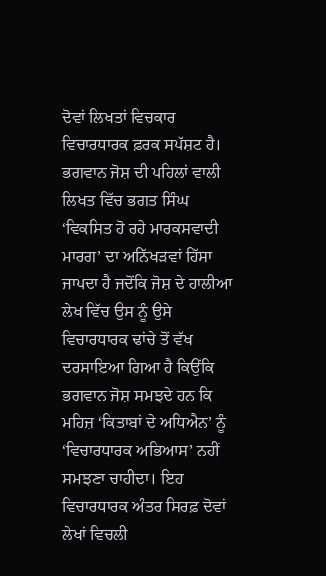ਦੋਵਾਂ ਲਿਖਤਾਂ ਵਿਚਕਾਰ ਵਿਚਾਰਧਾਰਕ ਫ਼ਰਕ ਸਪੱਸ਼ਟ ਹੈ।
ਭਗਵਾਨ ਜੋਸ਼ ਦੀ ਪਹਿਲਾਂ ਵਾਲੀ ਲਿਖਤ ਵਿੱਚ ਭਗਤ ਸਿੰਘ ‘ਵਿਕਸਿਤ ਹੋ ਰਹੇ ਮਾਰਕਸਵਾਦੀ ਮਾਰਗ’ ਦਾ ਅਨਿੱਖੜਵਾਂ ਹਿੱਸਾ ਜਾਪਦਾ ਹੈ ਜਦੋਂਕਿ ਜੋਸ਼ ਦੇ ਹਾਲੀਆ ਲੇਖ ਵਿੱਚ ਉਸ ਨੂੰ ਉਸੇ ਵਿਚਾਰਧਾਰਕ ਢਾਂਚੇ ਤੋਂ ਵੱਖ ਦਰਸਾਇਆ ਗਿਆ ਹੈ ਕਿਉਂਕਿ ਭਗਵਾਨ ਜੋਸ਼ ਸਮਝਦੇ ਹਨ ਕਿ ਮਹਿਜ਼ ‘ਕਿਤਾਬਾਂ ਦੇ ਅਧਿਐਨ’ ਨੂੰ ‘ਵਿਚਾਰਧਾਰਕ ਅਭਿਆਸ’ ਨਹੀਂ ਸਮਝਣਾ ਚਾਹੀਦਾ। ਇਹ ਵਿਚਾਰਧਾਰਕ ਅੰਤਰ ਸਿਰਫ਼ ਦੋਵਾਂ ਲੇਖਾਂ ਵਿਚਲੀ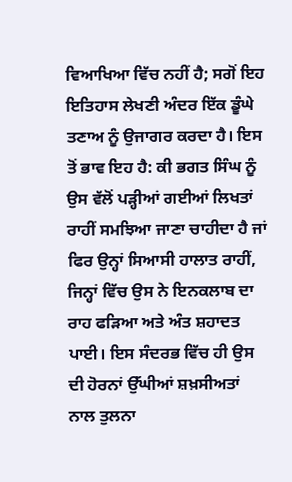ਵਿਆਖਿਆ ਵਿੱਚ ਨਹੀਂ ਹੈ; ਸਗੋਂ ਇਹ ਇਤਿਹਾਸ ਲੇਖਣੀ ਅੰਦਰ ਇੱਕ ਡੂੰਘੇ ਤਣਾਅ ਨੂੰ ਉਜਾਗਰ ਕਰਦਾ ਹੈ। ਇਸ ਤੋਂ ਭਾਵ ਇਹ ਹੈ: ਕੀ ਭਗਤ ਸਿੰਘ ਨੂੰ ਉਸ ਵੱਲੋਂ ਪੜ੍ਹੀਆਂ ਗਈਆਂ ਲਿਖਤਾਂ ਰਾਹੀਂ ਸਮਝਿਆ ਜਾਣਾ ਚਾਹੀਦਾ ਹੈ ਜਾਂ ਫਿਰ ਉਨ੍ਹਾਂ ਸਿਆਸੀ ਹਾਲਾਤ ਰਾਹੀਂ, ਜਿਨ੍ਹਾਂ ਵਿੱਚ ਉਸ ਨੇ ਇਨਕਲਾਬ ਦਾ ਰਾਹ ਫੜਿਆ ਅਤੇ ਅੰਤ ਸ਼ਹਾਦਤ ਪਾਈ। ਇਸ ਸੰਦਰਭ ਵਿੱਚ ਹੀ ਉਸ ਦੀ ਹੋਰਨਾਂ ਉੱਘੀਆਂ ਸ਼ਖ਼ਸੀਅਤਾਂ ਨਾਲ ਤੁਲਨਾ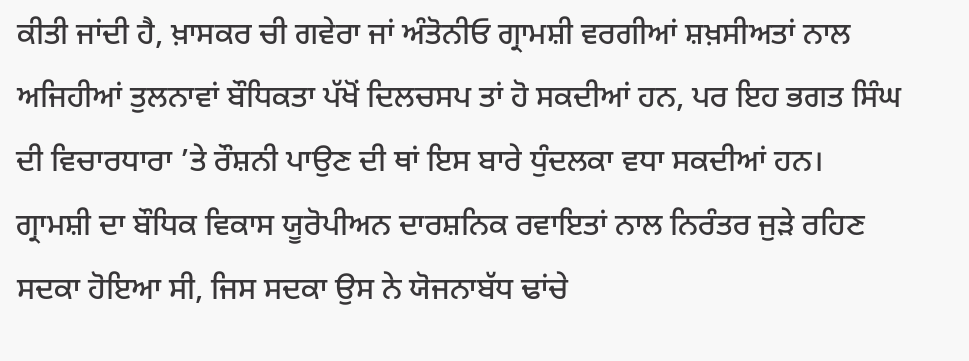ਕੀਤੀ ਜਾਂਦੀ ਹੈ, ਖ਼ਾਸਕਰ ਚੀ ਗਵੇਰਾ ਜਾਂ ਅੰਤੋਨੀਓ ਗ੍ਰਾਮਸ਼ੀ ਵਰਗੀਆਂ ਸ਼ਖ਼ਸੀਅਤਾਂ ਨਾਲ ਅਜਿਹੀਆਂ ਤੁਲਨਾਵਾਂ ਬੌਧਿਕਤਾ ਪੱਖੋਂ ਦਿਲਚਸਪ ਤਾਂ ਹੋ ਸਕਦੀਆਂ ਹਨ, ਪਰ ਇਹ ਭਗਤ ਸਿੰਘ ਦੀ ਵਿਚਾਰਧਾਰਾ ’ਤੇ ਰੌਸ਼ਨੀ ਪਾਉਣ ਦੀ ਥਾਂ ਇਸ ਬਾਰੇ ਧੁੰਦਲਕਾ ਵਧਾ ਸਕਦੀਆਂ ਹਨ।
ਗ੍ਰਾਮਸ਼ੀ ਦਾ ਬੌਧਿਕ ਵਿਕਾਸ ਯੂਰੋਪੀਅਨ ਦਾਰਸ਼ਨਿਕ ਰਵਾਇਤਾਂ ਨਾਲ ਨਿਰੰਤਰ ਜੁੜੇ ਰਹਿਣ ਸਦਕਾ ਹੋਇਆ ਸੀ, ਜਿਸ ਸਦਕਾ ਉਸ ਨੇ ਯੋਜਨਾਬੱਧ ਢਾਂਚੇ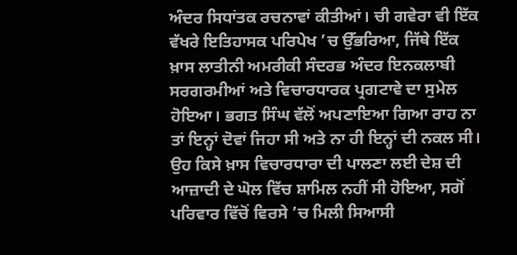ਅੰਦਰ ਸਿਧਾਂਤਕ ਰਚਨਾਵਾਂ ਕੀਤੀਆਂ। ਚੀ ਗਵੇਰਾ ਵੀ ਇੱਕ ਵੱਖਰੇ ਇਤਿਹਾਸਕ ਪਰਿਪੇਖ ’ਚ ਉੱਭਰਿਆ, ਜਿੱਥੇ ਇੱਕ ਖ਼ਾਸ ਲਾਤੀਨੀ ਅਮਰੀਕੀ ਸੰਦਰਭ ਅੰਦਰ ਇਨਕਲਾਬੀ ਸਰਗਰਮੀਆਂ ਅਤੇ ਵਿਚਾਰਧਾਰਕ ਪ੍ਰਗਟਾਵੇ ਦਾ ਸੁਮੇਲ ਹੋਇਆ। ਭਗਤ ਸਿੰਘ ਵੱਲੋਂ ਅਪਣਾਇਆ ਗਿਆ ਰਾਹ ਨਾ ਤਾਂ ਇਨ੍ਹਾਂ ਦੋਵਾਂ ਜਿਹਾ ਸੀ ਅਤੇ ਨਾ ਹੀ ਇਨ੍ਹਾਂ ਦੀ ਨਕਲ ਸੀ। ਉਹ ਕਿਸੇ ਖ਼ਾਸ ਵਿਚਾਰਧਾਰਾ ਦੀ ਪਾਲਣਾ ਲਈ ਦੇਸ਼ ਦੀ ਆਜ਼ਾਦੀ ਦੇ ਘੋਲ ਵਿੱਚ ਸ਼ਾਮਿਲ ਨਹੀਂ ਸੀ ਹੋਇਆ, ਸਗੋਂ ਪਰਿਵਾਰ ਵਿੱਚੋਂ ਵਿਰਸੇ ’ਚ ਮਿਲੀ ਸਿਆਸੀ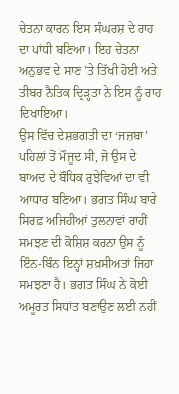ਚੇਤਨਾ ਕਾਰਨ ਇਸ ਸੰਘਰਸ਼ ਦੇ ਰਾਹ ਦਾ ਪਾਂਧੀ ਬਣਿਆ। ਇਹ ਚੇਤਨਾ ਅਨੁਭਵ ਦੇ ਸਾਣ ’ਤੇ ਤਿੱਖੀ ਹੋਈ ਅਤੇ ਤੀਬਰ ਨੈਤਿਕ ਦ੍ਰਿੜ੍ਹਤਾ ਨੇ ਇਸ ਨੂੰ ਰਾਹ ਦਿਖਾਇਆ।
ਉਸ ਵਿੱਚ ਦੇਸ਼ਭਗਤੀ ਦਾ ‘ਜਜ਼ਬਾ’ ਪਹਿਲਾਂ ਤੋਂ ਮੌਜੂਦ ਸੀ, ਜੋ ਉਸ ਦੇ ਬਾਅਦ ਦੇ ਬੌਧਿਕ ਰੁਝੇਵਿਆਂ ਦਾ ਵੀ ਆਧਾਰ ਬਣਿਆ। ਭਗਤ ਸਿੰਘ ਬਾਰੇ ਸਿਰਫ਼ ਅਜਿਹੀਆਂ ਤੁਲਨਾਵਾਂ ਰਾਹੀਂ ਸਮਝਣ ਦੀ ਕੋਸ਼ਿਸ਼ ਕਰਨਾ ਉਸ ਨੂੰ ਇੰਨ-ਬਿੰਨ ਇਨ੍ਹਾਂ ਸ਼ਖ਼ਸੀਅਤਾਂ ਜਿਹਾ ਸਮਝਣਾ ਹੈ। ਭਗਤ ਸਿੰਘ ਨੇ ਕੋਈ ਅਮੂਰਤ ਸਿਧਾਂਤ ਬਣਾਉਣ ਲਈ ਨਹੀਂ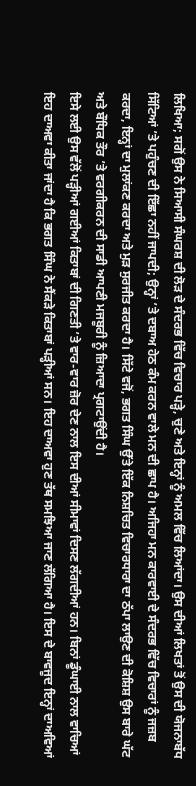ਲਿਖਿਆ; ਸਗੋਂ ਉਸ ਨੇ ਸਿਆਸੀ ਸੰਘਰਸ਼ ਦੀ ਲੋੜ ਦੇ ਸੰਦਰਭ ਵਿੱਚ ਵਿਚਾਰ ਪੜ੍ਹੇ, ਚੁਣੇ ਅਤੇ ਇਨ੍ਹਾਂ ਨੂੰ ਅਮਲ ਵਿੱਚ ਲਿਆਂਦਾ। ਉਸ ਦੀਆਂ ਲਿਖਤਾਂ ਤੋਂ ਉਸ ਦੀ ਯੋਜਨਾਬੱਧ ਸਿੱਟਿਆਂ ’ਤੇ ਪਹੁੰਚਣ ਦੀ ਇੱਛਾ ਨਹੀਂ ਜਾਪਦੀ; ਉਨ੍ਹਾਂ ’ਤੇ ਦਬਾਅ ਹੇਠ ਕੰਮ ਕਰਨ ਵਾਲੇ ਮਨ ਦੀ ਛਾਪ ਹੈ। ਅਜਿਹਾ ਮਨ ਕਾਰਵਾਈ ਦੇ ਸੰਦਰਭ ਵਿੱਚ ਵਿਚਾਰਾਂ ਨੂੰ ਜਜ਼ਬ ਕਰਦਾ, ਇਨ੍ਹਾਂ ਦਾ ਮੁਲਾਂਕਣ ਕਰਦਾ ਅਤੇ ਮੁੜ ਸੁਰਜੀਤ ਕਰਦਾ ਹੈ। ਸਿੱਟੇ ਵਜੋਂ, ਭਗਤ ਸਿੰਘ ਉੱਤੇ ਇੱਕ ਨਿਸ਼ਚਿਤ ਵਿਚਾਰਧਾਰਾ ਦਾ ਠੱਪਾ ਲਾਉਣ ਦੀ ਕੋਸ਼ਿਸ਼ ਉਸ ਬਾਰੇ ਘੱਟ ਅਤੇ ਬੌਧਿਕ ਤੌਰ ’ਤੇ ਵਰਗੀਕਰਨ ਦੀ ਸਾਡੀ ਆਪਣੀ ਮਜਬੂਰੀ ਨੂੰ ਜ਼ਿਆਦਾ ਪ੍ਰਗਟਾਉਂਦੀ ਹੈ।
ਇਸੇ ਲਈ ਉਸ ਵੱਲੋਂ ਪੜ੍ਹੀਆਂ ਗਈਆਂ ਕਿਤਾਬਾਂ ਦੀ ਗਿਣਤੀ ’ਤੇ ਵਾਰ-ਵਾਰ ਜ਼ੋਰ ਦੇਣ ਨਾਲ ਇਸ ਦੀਆਂ ਸੀਮਾਵਾਂ ਦਿਸਣ ਲੱਗਦੀਆਂ ਹਨ। ਬਿਨਾਂ ਡੂੰਘਾਈ ਨਾਲ ਵਾਚਿਆਂ ਇਹ ਦਾਅਵਾ ਕੀਤਾ ਜਾਂਦਾ ਹੈ ਕਿ ਭਗਤ ਸਿੰਘ ਨੇ ਸੈਂਕੜੇ ਕਿਤਾਬਾਂ ਪੜ੍ਹੀਆਂ ਸਨ। ਇਹ ਦਾਅਵਾ ਹੁਣ ਤੱਥ ਸਮਝਿਆ ਜਾਣ ਲੱਗਿਆ ਹੈ। ਇਸ ਦੇ ਬਾਵਜੂਦ ਇਨ੍ਹਾਂ ਦਾਅਵਿਆਂ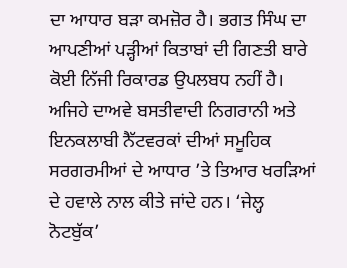ਦਾ ਆਧਾਰ ਬੜਾ ਕਮਜ਼ੋਰ ਹੈ। ਭਗਤ ਸਿੰਘ ਦਾ ਆਪਣੀਆਂ ਪੜ੍ਹੀਆਂ ਕਿਤਾਬਾਂ ਦੀ ਗਿਣਤੀ ਬਾਰੇ ਕੋਈ ਨਿੱਜੀ ਰਿਕਾਰਡ ਉਪਲਬਧ ਨਹੀਂ ਹੈ। ਅਜਿਹੇ ਦਾਅਵੇ ਬਸਤੀਵਾਦੀ ਨਿਗਰਾਨੀ ਅਤੇ ਇਨਕਲਾਬੀ ਨੈੱਟਵਰਕਾਂ ਦੀਆਂ ਸਮੂਹਿਕ ਸਰਗਰਮੀਆਂ ਦੇ ਆਧਾਰ ’ਤੇ ਤਿਆਰ ਖਰੜਿਆਂ ਦੇ ਹਵਾਲੇ ਨਾਲ ਕੀਤੇ ਜਾਂਦੇ ਹਨ। ‘ਜੇਲ੍ਹ ਨੋਟਬੁੱਕ’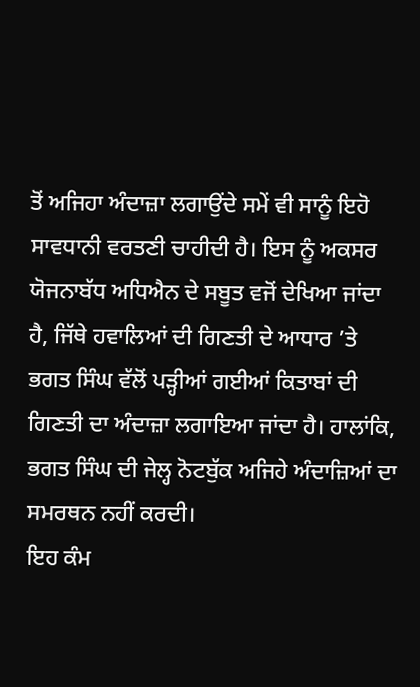ਤੋਂ ਅਜਿਹਾ ਅੰਦਾਜ਼ਾ ਲਗਾਉਂਦੇ ਸਮੇਂ ਵੀ ਸਾਨੂੰ ਇਹੋ ਸਾਵਧਾਨੀ ਵਰਤਣੀ ਚਾਹੀਦੀ ਹੈ। ਇਸ ਨੂੰ ਅਕਸਰ ਯੋਜਨਾਬੱਧ ਅਧਿਐਨ ਦੇ ਸਬੂਤ ਵਜੋਂ ਦੇਖਿਆ ਜਾਂਦਾ ਹੈ, ਜਿੱਥੇ ਹਵਾਲਿਆਂ ਦੀ ਗਿਣਤੀ ਦੇ ਆਧਾਰ ’ਤੇ ਭਗਤ ਸਿੰਘ ਵੱਲੋਂ ਪੜ੍ਹੀਆਂ ਗਈਆਂ ਕਿਤਾਬਾਂ ਦੀ ਗਿਣਤੀ ਦਾ ਅੰਦਾਜ਼ਾ ਲਗਾਇਆ ਜਾਂਦਾ ਹੈ। ਹਾਲਾਂਕਿ, ਭਗਤ ਸਿੰਘ ਦੀ ਜੇਲ੍ਹ ਨੋਟਬੁੱਕ ਅਜਿਹੇ ਅੰਦਾਜ਼ਿਆਂ ਦਾ ਸਮਰਥਨ ਨਹੀਂ ਕਰਦੀ।
ਇਹ ਕੰਮ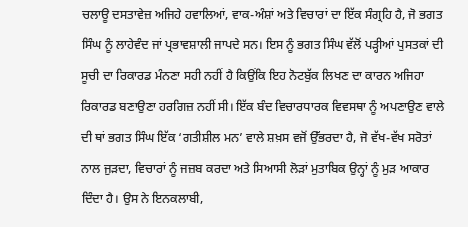ਚਲਾਊ ਦਸਤਾਵੇਜ਼ ਅਜਿਹੇ ਹਵਾਲਿਆਂ, ਵਾਕ-ਅੰਸ਼ਾਂ ਅਤੇ ਵਿਚਾਰਾਂ ਦਾ ਇੱਕ ਸੰਗ੍ਰਹਿ ਹੈ, ਜੋ ਭਗਤ ਸਿੰਘ ਨੂੰ ਲਾਹੇਵੰਦ ਜਾਂ ਪ੍ਰਭਾਵਸ਼ਾਲੀ ਜਾਪਦੇ ਸਨ। ਇਸ ਨੂੰ ਭਗਤ ਸਿੰਘ ਵੱਲੋਂ ਪੜ੍ਹੀਆਂ ਪੁਸਤਕਾਂ ਦੀ ਸੂਚੀ ਦਾ ਰਿਕਾਰਡ ਮੰਨਣਾ ਸਹੀ ਨਹੀਂ ਹੈ ਕਿਉਂਕਿ ਇਹ ਨੋਟਬੁੱਕ ਲਿਖਣ ਦਾ ਕਾਰਨ ਅਜਿਹਾ ਰਿਕਾਰਡ ਬਣਾਉਣਾ ਹਰਗਿਜ਼ ਨਹੀਂ ਸੀ। ਇੱਕ ਬੰਦ ਵਿਚਾਰਧਾਰਕ ਵਿਵਸਥਾ ਨੂੰ ਅਪਣਾਉਣ ਵਾਲੇ ਦੀ ਥਾਂ ਭਗਤ ਸਿੰਘ ਇੱਕ ‘ਗਤੀਸ਼ੀਲ ਮਨ’ ਵਾਲੇ ਸ਼ਖ਼ਸ ਵਜੋਂ ਉੱਭਰਦਾ ਹੈ, ਜੋ ਵੱਖ-ਵੱਖ ਸਰੋਤਾਂ ਨਾਲ ਜੁੜਦਾ, ਵਿਚਾਰਾਂ ਨੂੰ ਜਜ਼ਬ ਕਰਦਾ ਅਤੇ ਸਿਆਸੀ ਲੋੜਾਂ ਮੁਤਾਬਿਕ ਉਨ੍ਹਾਂ ਨੂੰ ਮੁੜ ਆਕਾਰ ਦਿੰਦਾ ਹੈ। ਉਸ ਨੇ ਇਨਕਲਾਬੀ,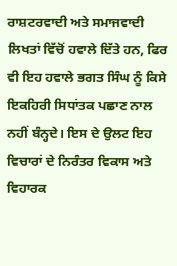ਰਾਸ਼ਟਰਵਾਦੀ ਅਤੇ ਸਮਾਜਵਾਦੀ ਲਿਖਤਾਂ ਵਿੱਚੋਂ ਹਵਾਲੇ ਦਿੱਤੇ ਹਨ, ਫਿਰ ਵੀ ਇਹ ਹਵਾਲੇ ਭਗਤ ਸਿੰਘ ਨੂੰ ਕਿਸੇ ਇਕਹਿਰੀ ਸਿਧਾਂਤਕ ਪਛਾਣ ਨਾਲ ਨਹੀਂ ਬੰਨ੍ਹਦੇ। ਇਸ ਦੇ ਉਲਟ ਇਹ ਵਿਚਾਰਾਂ ਦੇ ਨਿਰੰਤਰ ਵਿਕਾਸ ਅਤੇ ਵਿਹਾਰਕ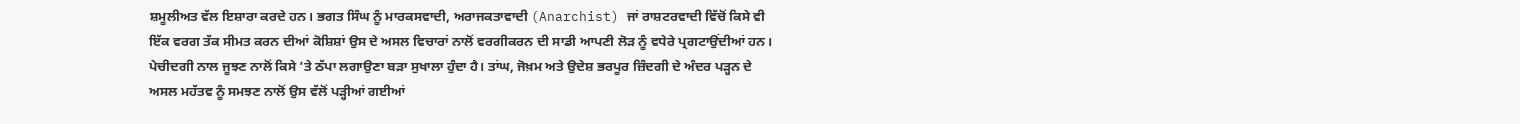ਸ਼ਮੂਲੀਅਤ ਵੱਲ ਇਸ਼ਾਰਾ ਕਰਦੇ ਹਨ। ਭਗਤ ਸਿੰਘ ਨੂੰ ਮਾਰਕਸਵਾਦੀ, ਅਰਾਜਕਤਾਵਾਦੀ (Anarchist) ਜਾਂ ਰਾਸ਼ਟਰਵਾਦੀ ਵਿੱਚੋਂ ਕਿਸੇ ਵੀ ਇੱਕ ਵਰਗ ਤੱਕ ਸੀਮਤ ਕਰਨ ਦੀਆਂ ਕੋਸ਼ਿਸ਼ਾਂ ਉਸ ਦੇ ਅਸਲ ਵਿਚਾਰਾਂ ਨਾਲੋਂ ਵਰਗੀਕਰਨ ਦੀ ਸਾਡੀ ਆਪਣੀ ਲੋੜ ਨੂੰ ਵਧੇਰੇ ਪ੍ਰਗਟਾਉਂਦੀਆਂ ਹਨ।
ਪੇਚੀਦਗੀ ਨਾਲ ਜੂਝਣ ਨਾਲੋਂ ਕਿਸੇ ’ਤੇ ਠੱਪਾ ਲਗਾਉਣਾ ਬੜਾ ਸੁਖਾਲਾ ਹੁੰਦਾ ਹੈ। ਤਾਂਘ, ਜੋਖ਼ਮ ਅਤੇ ਉਦੇਸ਼ ਭਰਪੂਰ ਜ਼ਿੰਦਗੀ ਦੇ ਅੰਦਰ ਪੜ੍ਹਨ ਦੇ ਅਸਲ ਮਹੱਤਵ ਨੂੰ ਸਮਝਣ ਨਾਲੋਂ ਉਸ ਵੱਲੋਂ ਪੜ੍ਹੀਆਂ ਗਈਆਂ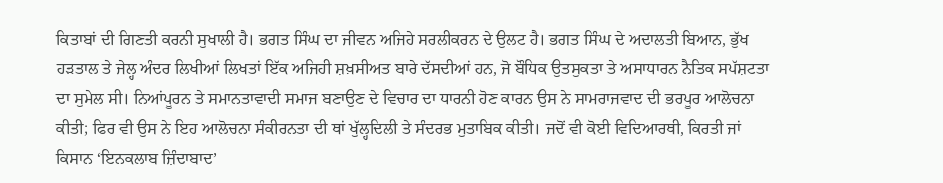ਕਿਤਾਬਾਂ ਦੀ ਗਿਣਤੀ ਕਰਨੀ ਸੁਖਾਲੀ ਹੈ। ਭਗਤ ਸਿੰਘ ਦਾ ਜੀਵਨ ਅਜਿਹੇ ਸਰਲੀਕਰਨ ਦੇ ਉਲਟ ਹੈ। ਭਗਤ ਸਿੰਘ ਦੇ ਅਦਾਲਤੀ ਬਿਆਨ, ਭੁੱਖ ਹੜਤਾਲ ਤੇ ਜੇਲ੍ਹ ਅੰਦਰ ਲਿਖੀਆਂ ਲਿਖਤਾਂ ਇੱਕ ਅਜਿਹੀ ਸ਼ਖ਼ਸੀਅਤ ਬਾਰੇ ਦੱਸਦੀਆਂ ਹਨ, ਜੋ ਬੌਧਿਕ ਉਤਸੁਕਤਾ ਤੇ ਅਸਾਧਾਰਨ ਨੈਤਿਕ ਸਪੱਸ਼ਟਤਾ ਦਾ ਸੁਮੇਲ ਸੀ। ਨਿਆਂਪੂਰਨ ਤੇ ਸਮਾਨਤਾਵਾਦੀ ਸਮਾਜ ਬਣਾਉਣ ਦੇ ਵਿਚਾਰ ਦਾ ਧਾਰਨੀ ਹੋਣ ਕਾਰਨ ਉਸ ਨੇ ਸਾਮਰਾਜਵਾਦ ਦੀ ਭਰਪੂਰ ਆਲੋਚਨਾ ਕੀਤੀ; ਫਿਰ ਵੀ ਉਸ ਨੇ ਇਹ ਆਲੋਚਨਾ ਸੰਕੀਰਨਤਾ ਦੀ ਥਾਂ ਖੁੱਲ੍ਹਦਿਲੀ ਤੇ ਸੰਦਰਭ ਮੁਤਾਬਿਕ ਕੀਤੀ। ਜਦੋਂ ਵੀ ਕੋਈ ਵਿਦਿਆਰਥੀ, ਕਿਰਤੀ ਜਾਂ ਕਿਸਾਨ ‘ਇਨਕਲਾਬ ਜ਼ਿੰਦਾਬਾਦ’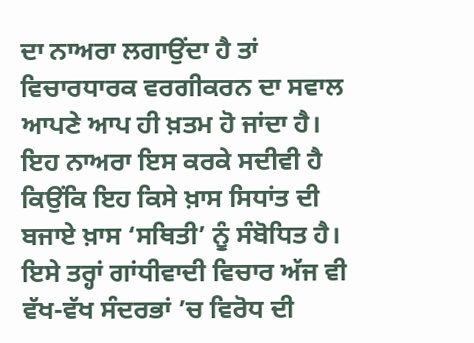ਦਾ ਨਾਅਰਾ ਲਗਾਉਂਦਾ ਹੈ ਤਾਂ ਵਿਚਾਰਧਾਰਕ ਵਰਗੀਕਰਨ ਦਾ ਸਵਾਲ ਆਪਣੇ ਆਪ ਹੀ ਖ਼ਤਮ ਹੋ ਜਾਂਦਾ ਹੈ। ਇਹ ਨਾਅਰਾ ਇਸ ਕਰਕੇ ਸਦੀਵੀ ਹੈ ਕਿਉਂਕਿ ਇਹ ਕਿਸੇ ਖ਼ਾਸ ਸਿਧਾਂਤ ਦੀ ਬਜਾਏ ਖ਼ਾਸ ‘ਸਥਿਤੀ’ ਨੂੰ ਸੰਬੋਧਿਤ ਹੈ। ਇਸੇ ਤਰ੍ਹਾਂ ਗਾਂਧੀਵਾਦੀ ਵਿਚਾਰ ਅੱਜ ਵੀ ਵੱਖ-ਵੱਖ ਸੰਦਰਭਾਂ ’ਚ ਵਿਰੋਧ ਦੀ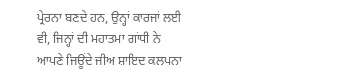ਪ੍ਰੇਰਨਾ ਬਣਦੇ ਹਨ, ਉਨ੍ਹਾਂ ਕਾਰਜਾਂ ਲਈ ਵੀ, ਜਿਨ੍ਹਾਂ ਦੀ ਮਹਾਤਮਾ ਗਾਂਧੀ ਨੇ ਆਪਣੇ ਜਿਊਂਦੇ ਜੀਅ ਸ਼ਾਇਦ ਕਲਪਨਾ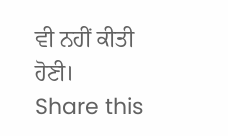ਵੀ ਨਹੀਂ ਕੀਤੀ ਹੋਣੀ।
Share this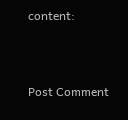content:



Post Comment